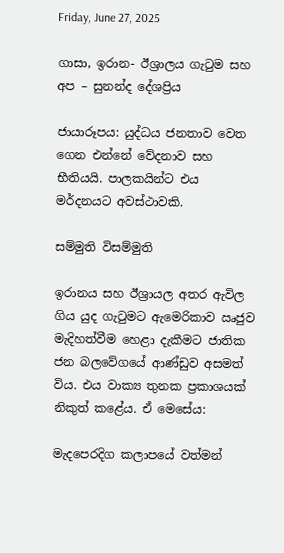Friday, June 27, 2025

ගාසා, ඉරාන- ඊශ්‍රාලය ගැටුම සහ අප – සුනන්ද දේශප්‍රිය

ජායාරූපය: යුද්ධය ජනතාව වෙත ගෙන එන්නේ වේදනාව සහ භීතියයි. පාලකයින්ට එය මර්දනයට අවස්ථාවකි.

සම්මුති විසම්මුති

ඉරානය සහ ඊශ්‍රායල අතර ඇවිල ගිය යුද ගැටුමට ඇමෙරිකාව ඍජුව මැදිහත්වීම හෙළා දැකීමට ජාතික ජන බලවේගයේ ආණ්ඩුව අසමත් විය. එය වාක්‍ය තුනක ප්‍රකාශයක් නිකුත් කළේය. ඒ මෙසේය:

මැදපෙරදිග කලාපයේ වත්මන්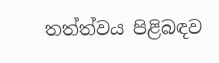තත්ත්වය පිළිබඳව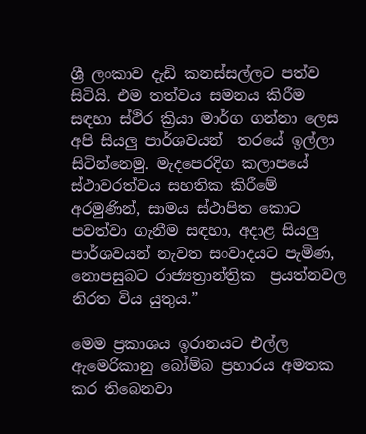ශ්‍රී ලංකාව දැඩි කනස්සල්ලට පත්ව සිටියි. එම තත්වය සමනය කිරීම සඳහා ස්ථිර ක්‍රියා මාර්ග ගන්නා ලෙස අපි සියලු පාර්ශවයන්  තරයේ ඉල්ලා සිටින්නෙමු. මැදපෙරදිග කලාපයේ ස්ථාවරත්වය සහතික කිරීමේ අරමුණින්, සාමය ස්ථාපිත කොට පවත්වා ගැනීම සඳහා, අදාළ සියලු පාර්ශවයන් නැවත සංවාදයට පැමිණ, නොපසුබට රාජ්‍යත්‍රාන්ත්‍රික  ප්‍රයත්නවල නිරත විය යුතුය.”

මෙම ප්‍රකාශය ඉරානයට එල්ල ඇමෙරිකානු බෝම්බ ප්‍රහාරය අමතක කර තිබෙනවා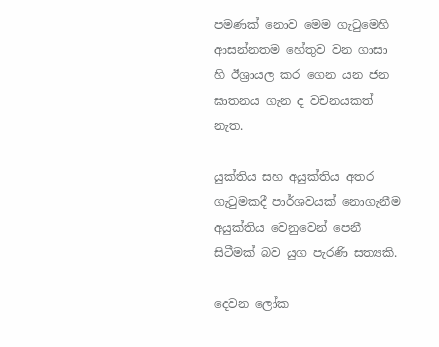පමණක් නොව මෙම ගැටුමෙහි ආසන්නතම හේතුව වන ගාසා හි ඊශ්‍රායල කර ගෙන යන ජන ඝාතනය ගැන ද වචනයකත් නැත.

යුක්තිය සහ අයුක්තිය අතර ගැටුමකදී පාර්ශවයක් නොගැනීම අයුක්තිය වෙනුවෙන් පෙනී සිටීමක් බව යුග පැරණි සත්‍යකි.

දෙවන ලෝක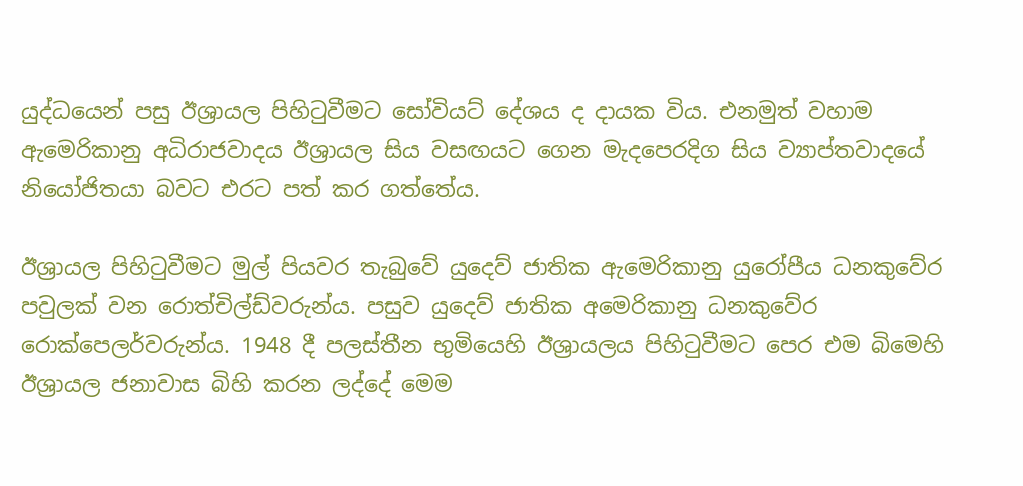යුද්ධයෙන් පසු ඊශ්‍රායල පිහිටුවීමට සෝවියට් දේශය ද දායක විය. එනමුත් වහාම ඇමෙරිකානු අධිරාජවාදය ඊශ්‍රායල සිය වසඟයට ගෙන මැදපෙරදිග සිය ව්‍යාප්තවාදයේ නියෝජිතයා බවට එරට පත් කර ගත්තේය.

ඊශ්‍රායල පිහිටුවීමට මුල් පියවර තැබුවේ යුදෙව් ජාතික ඇමෙරිකානු යුරෝපීය ධනකුවේර පවුලක් වන රොත්චිල්ඩ්වරුන්ය. පසුව යුදෙව් ජාතික අමෙරිකානු ධනකුවේර රොක්පෙලර්වරුන්ය. 1948 දී පලස්තීන භුමියෙහි ඊශ්‍රායලය පිහිටුවීමට පෙර එම බිමෙහි ඊශ්‍රායල ජනාවාස බිහි කරන ලද්දේ මෙම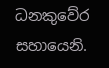ධනකුවේර සහායෙනි.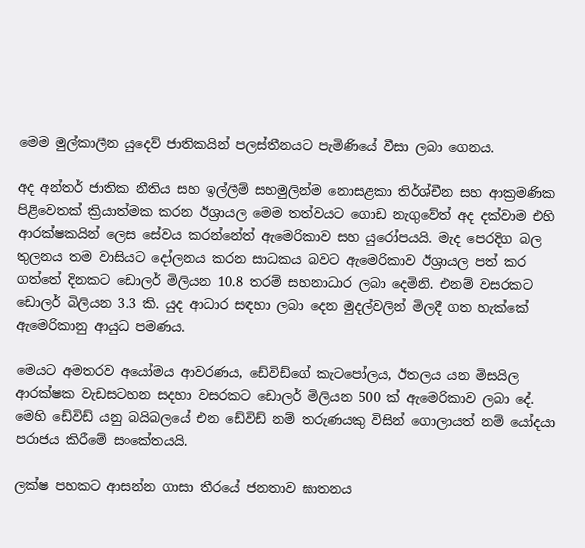මෙම මුල්කාලීන යුදෙව් ජාතිකයින් පලස්තීනයට පැමිණියේ වීසා ලබා ගෙනය.

අද අන්තර් ජාතික නීතිය සහ ඉල්ලීම් සහමුලින්ම නොසළකා තිර්ශ්චීන සහ ආක්‍රමණික පිළිවෙතක් ක්‍රියාත්මක කරන ඊශ්‍රායල මෙම තත්වයට ගොඩ නැගුවේත් අද දක්වාම එහි ආරක්ෂකයින් ලෙස සේවය කරන්නේත් ඇමෙරිකාව සහ යුරෝපයයි. මැද පෙරදිග බල තුලනය තම වාසියට දෝලනය කරන සාධකය බවට ඇමෙරිකාව ඊශ්‍රායල පත් කර ගත්තේ දිනකට ඩොලර් මිලියන 10.8 තරම් සහනාධාර ලබා දෙමිනි. එනම් වසරකට ඩොලර් බිලියන 3.3 කි. යුද ආධාර සඳහා ලබා දෙන මුදල්වලින් මිලදී ගත හැක්කේ ඇමෙරිකානු ආයුධ පමණය.

මෙයට අමතරව අයෝමය ආවරණය, ඩේවිඩ්ගේ කැටපෝලය, ඊතලය යන මිසයිල ආරක්ෂක වැඩසටහන සදහා වසරකට ඩොලර් මිලියන 500 ක් ඇමෙරිකාව ලබා දේ. මෙහි ඩේවිඩ් යනු බයිබලයේ එන ඩේවිඩ් නම් තරුණයකු විසින් ගොලායත් නම් යෝදයා පරාජය කිරීමේ සංකේතයයි.

ලක්ෂ පහකට ආසන්න ගාසා තීරයේ ජනතාව ඝාතනය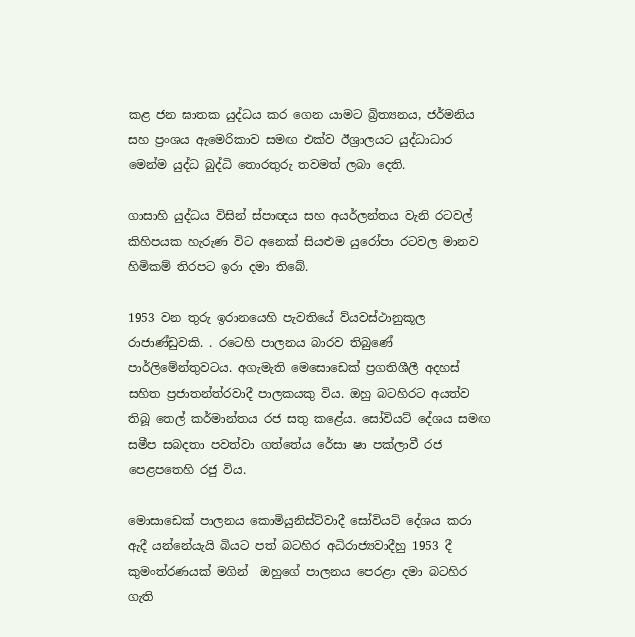කළ ජන ඝාතක යුද්ධය කර ගෙන යාමට බ්‍රිත්‍යනය, ජර්මනිය සහ ප්‍රංශය ඇමෙරිකාව සමඟ එක්ව ඊශ්‍රාලයට යුද්ධාධාර මෙන්ම යුද්ධ බුද්ධි තොරතුරු තවමත් ලබා දෙති.

ගාසාහි යුද්ධය විසින් ස්පාඥය සහ අයර්ලන්තය වැනි රටවල් කිහිපයක හැරුණ විට අනෙක් සියළුම යුරෝපා රටවල මානව හිමිකම් තිරපට ඉරා දමා තිබේ.

1953 වන තුරු ඉරානයෙහි පැවතියේ ව්යවස්ථානුකූල රාජාණ්ඩුවකි. . රටෙහි පාලනය බාරව තිබුණේ පාර්ලිමේන්තුවටය. අගැමැති මෙසොඩෙක් ප්‍රගතිශීලී අදහස් සහිත ප්‍රජාතන්ත්රවාදී පාලකයකු විය. ඔහු බටහිරට අයත්ව තිබූ තෙල් කර්මාන්තය රජ සතු කළේය. සෝවියට් දේශය සමඟ සමීප සබදතා පවත්වා ගත්තේය රේසා ෂා පක්ලාවී රජ පෙළපතෙහි රජු විය.

මොසාඩෙක් පාලනය කොමියුනිස්ට්වාදී සෝවියට් දේශය කරා ඇදී යන්නේයැයි බියට පත් බටහිර අධිරාජ්‍යවාදීහු 1953 දී කුමංත්රණයක් මගින්  ඔහුගේ පාලනය පෙරළා දමා බටහිර ගැති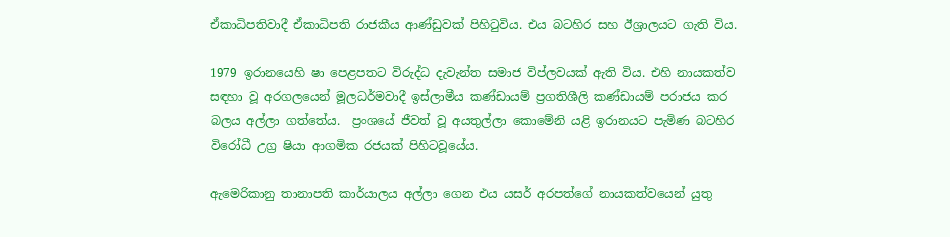ඒකාධිපතිවාදී ඒකාධිපති රාජකීය ආණ්ඩුවක් පිහිටුවිය. එය බටහිර සහ ඊශ්‍රාලයට ගැති විය.

1979 ඉරානයෙහි ෂා පෙළපතට විරුද්ධ දැවැන්ත සමාජ විප්ලවයක් ඇති විය. එහි නායකත්ව සඳහා වූ අරගලයෙන් මූලධර්මවාදී ඉස්ලාමීය කණ්ඩායම් ප්‍රගතිශීලි කණ්ඩායම් පරාජය කර බලය අල්ලා ගත්තේය.  ප්‍රංශයේ ජීවත් වූ අයතුල්ලා කොමේනි යළි ඉරානයට පැමිණ බටහිර විරෝධී උග්‍ර ෂියා ආගමික රජයක් පිහිටවූයේය.

ඇමෙරිකානු තානාපති කාර්යාලය අල්ලා ගෙන එය යසර් අරපත්ගේ නායකත්වයෙන් යුතු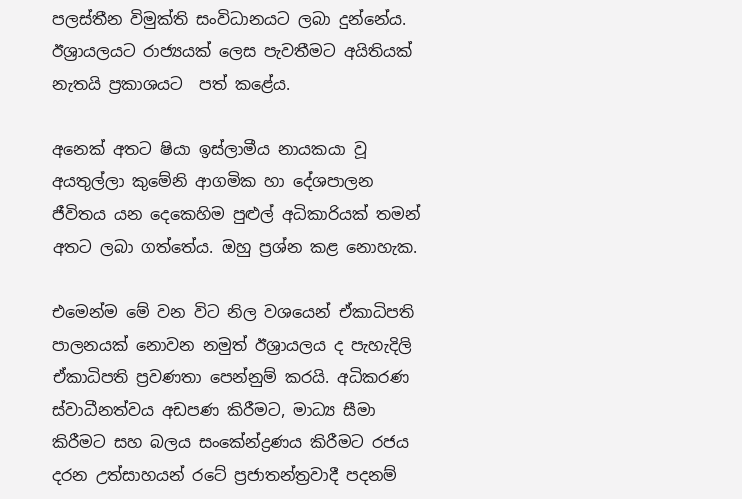පලස්තීන විමුක්ති සංවිධානයට ලබා දුන්නේය. ඊශ්‍රායලයට රාජ්‍යයක් ලෙස පැවතීමට අයිතියක් නැතයි ප්‍රකාශයට  පත් කළේය.

අනෙක් අතට ෂියා ඉස්ලාමීය නායකයා වූ අයතුල්ලා කුමේනි ආගමික හා දේශපාලන ජීවිතය යන දෙකෙහිම පුළුල් අධිකාරියක් තමන් අතට ලබා ගත්තේය. ඔහු ප්‍රශ්න කළ නොහැක.

එමෙන්ම මේ වන විට නිල වශයෙන් ඒකාධිපති පාලනයක් නොවන නමුත් ඊශ්‍රායලය ද පැහැදිලි ඒකාධිපති ප්‍රවණතා පෙන්නුම් කරයි. අධිකරණ ස්වාධීනත්වය අඩපණ කිරීමට, මාධ්‍ය සීමා කිරීමට සහ බලය සංකේන්ද්‍රණය කිරීමට රජය දරන උත්සාහයන් රටේ ප්‍රජාතන්ත්‍රවාදී පදනම්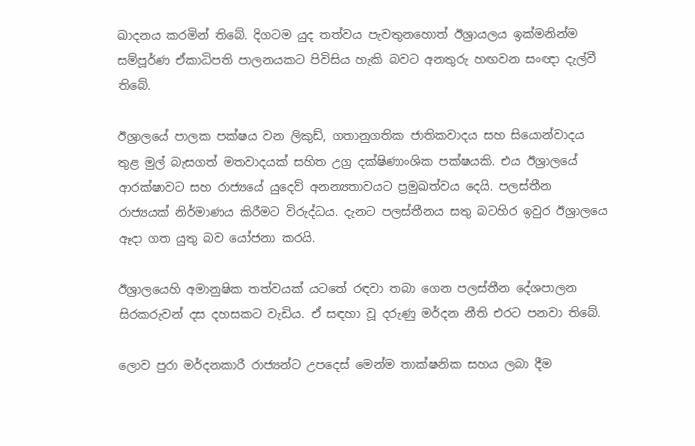ඛාදනය කරමින් තිබේ. දිගටම යුද තත්වය පැවතුනහොත් ඊශ්‍රායලය ඉක්මනින්ම සම්පූර්ණ ඒකාධිපති පාලනයකට පිවිසිය හැකි බවට අනතුරු හඟවන සංඥා දැල්වී තිබේ.

ඊශ්‍රාලයේ පාලක පක්ෂය වන ලිකුඩ්, ගතානුගතික ජාතිකවාදය සහ සියොන්වාදය තුළ මුල් බැසගත් මතවාදයක් සහිත උග්‍ර දක්ෂිණාංශික පක්ෂයකි. එය ඊශ්‍රාලයේ ආරක්ෂාවට සහ රාජ්‍යයේ යුදෙව් අනන්‍යතාවයට ප්‍රමුඛත්වය දෙයි. පලස්තීන රාජ්‍යයක් නිර්මාණය කිරීමට විරුද්ධය. දැනට පලස්තීනය සතු බටහිර ඉවුර ඊශ්‍රාලය‍ෙ ඈදා ගත යුතු බව යෝජනා කරයි.

ඊශ්‍රාලයෙහි අමානුෂික තත්වයක් යටතේ රඳවා තබා ගෙන පලස්තීන දේශපාලන සිරකරුවන් දස දහසකට වැඩිය. ඒ සඳහා වූ දරුණු මර්දන නීති එරට පනවා තිබේ.

ලොව පුරා මර්දනකාරී රාජ්‍යන්ට උපදෙස් මෙන්ම තාක්ෂනික සහය ලබා දීම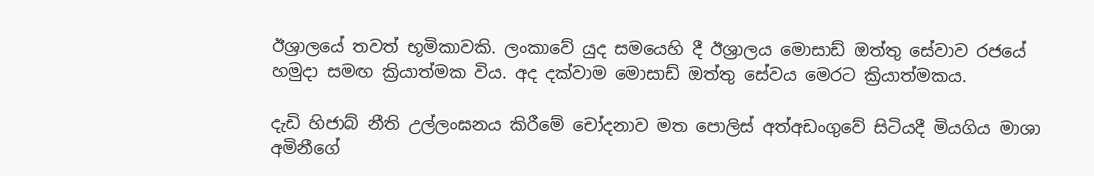ඊශ්‍රාලයේ තවත් භූමිකාවකි. ලංකාවේ යුද සමයෙහි දී ඊශ්‍රාලය මොසාඩ් ඔත්තු සේවාව රජයේ හමුදා සමඟ ක්‍රියාත්මක විය. අද දක්වාම මොසාඩ් ඔත්තු සේවය මෙරට ක්‍රියාත්මකය.

දැඩි හිජාබ් නීති උල්ලංඝනය කිරීමේ චෝදනාව මත පොලිස් අත්අඩංගුවේ සිටියදී මියගිය මාශා අමිනීගේ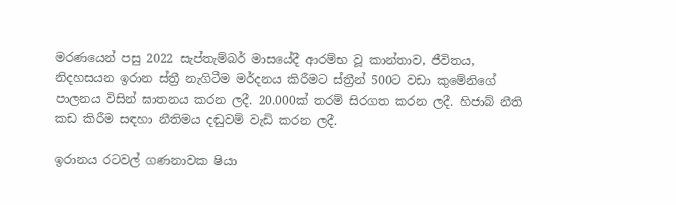මරණයෙන් පසු 2022 සැප්තැම්බර් මාසයේදී ආරම්භ වූ කාන්තාව, ජීවිතය, නිදහසයන ඉරාන ස්ත්‍රී නැගිටීම මර්දනය කිරීමට ස්ත්‍රීන් 500ට වඩා කුමේනිගේ පාලනය විසින් ඝාතනය කරන ලදී. 20.000ක් තරම් සිරගත කරන ලදී. හිජාබ් නීති කඩ කිරීම සඳහා නීතිමය දඬුවම් වැඩි කරන ලදී.

ඉරානය රටවල් ගණනාවක ෂියා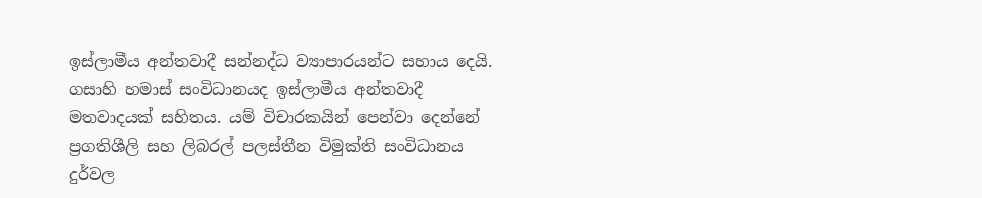ඉස්ලාමීය අන්තවාදී සන්නද්ධ ව්‍යාපාරයන්ට සහාය දෙයි. ගසාහි හමාස් සංවිධානයද ඉස්ලාමීය අන්තවාදී මතවාදයක් සහිතය. යම් විචාරකයින් පෙන්වා දෙන්නේ ප්‍රගතිශීලි සහ ලිබරල් පලස්තීන විමුක්ති සංවිධානය දුර්වල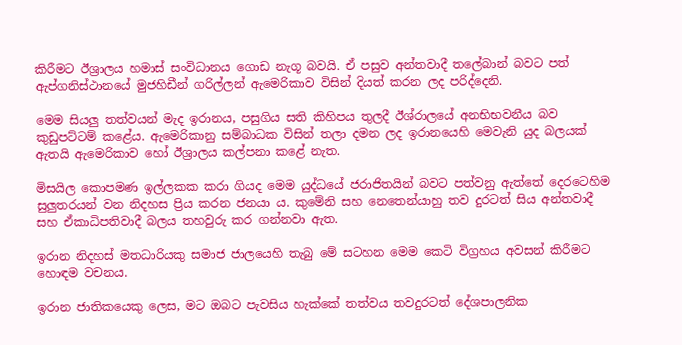කිරීමට ඊශ්‍රාලය හමාස් සංවිධානය ගොඩ නැගූ බවයි. ඒ පසුව අන්තවාදී තලේබාන් බවට පත් ඇප්ගනිස්ථානයේ මුජහිඩීන් ගරිල්ලන් ඇමෙරිකාව විසින් දියත් කරන ලද පරිද්දෙනි.

මෙම සියලු තත්වයන් මැද ඉරානය, පසුගිය සති කිහිපය තුලදී ඊශ්රාලයේ අනභිභවනීය බව කුඩුපට්ටම් කළේය. ඇමෙරිකානු සම්බාධක විසින් තලා දමන ලද ඉරානයෙහි මෙවැනි යුද බලයක් ඇතයි ඇමෙරිකාව හෝ ඊශ්‍රාලය කල්පනා කළේ නැත.

මිසයිල කොපමණ ඉල්ලකක කරා ගියද මෙම යුද්ධයේ ජරාජිතයින් බවට පත්වනු ඇත්තේ දෙරටෙහිම සුලුතරයන් වන නිදහස ප්‍රිය කරන ජනයා ය. කුමේනි සහ නෙතෙන්යාහු තව දුරටත් සිය අන්තවාදී සහ ඒකාධිපතිවාදී බලය තහවුරු කර ගන්නවා ඇත.

ඉරාන නිදහස් මතධාරියකු සමාජ ජාලයෙහි තැබු මේ සටහන මෙම කෙටි විග්‍රහය අවසන් කිරීමට හොඳම වචනය.

ඉරාන ජාතිකයෙකු ලෙස, මට ඔබට පැවසිය හැක්කේ තත්වය තවදුරටත් දේශපාලනික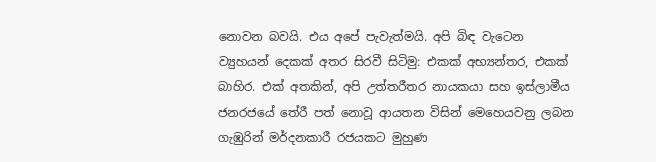නොවන බවයි. එය අපේ පැවැත්මයි. අපි බිඳ වැටෙන ව්‍යුහයන් දෙකක් අතර සිරවී සිටිමු: එකක් අභ්‍යන්තර, එකක් බාහිර. එක් අතකින්, අපි උත්තරීතර නායකයා සහ ඉස්ලාමීය ජනරජයේ තේරී පත් නොවූ ආයතන විසින් මෙහෙයවනු ලබන ගැඹුරින් මර්දනකාරී රජයකට මුහුණ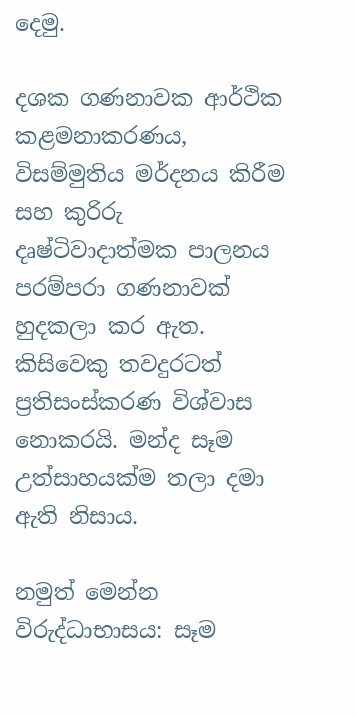දෙමු.

දශක ගණනාවක ආර්ථික කළමනාකරණය, විසම්මුතිය මර්දනය කිරීම සහ කුරිරු දෘෂ්ටිවාදාත්මක පාලනය පරම්පරා ගණනාවක් හුදකලා කර ඇත. කිසිවෙකු තවදුරටත් ප්‍රතිසංස්කරණ විශ්වාස නොකරයි. මන්ද සෑම උත්සාහයක්ම තලා දමා ඇති නිසාය.

නමුත් මෙන්න විරුද්ධාභාසය: සෑම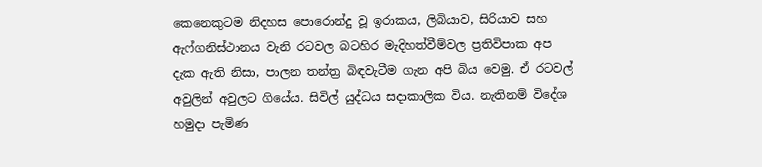කෙනෙකුටම නිදහස පොරොන්දු වූ ඉරාකය, ලිබියාව, සිරියාව සහ ඇෆ්ගනිස්ථානය වැනි රටවල බටහිර මැදිහත්වීම්වල ප්‍රතිවිපාක අප දැක ඇති නිසා, පාලන තන්ත්‍ර බිඳවැටීම ගැන අපි බිය වෙමු. ඒ රටවල් අවුලින් අවුලට ගියේය. සිවිල් යුද්ධය සදාකාලික විය. නැතිනම් විදේශ හමුදා පැමිණ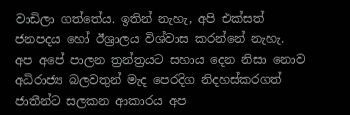වාඩිලා ගත්තේය. ඉතින් නැහැ, අපි එක්සත් ජනපදය හෝ ඊශ්‍රාලය විශ්වාස කරන්නේ නැහැ. අප අපේ පාලන ත්‍රන්ත්‍රයට සහාය දෙන නිසා නොව අධිරාජ්‍ය බලවතුන් මැද පෙරදිග නිදහස්කරගත් ජාතීන්ට සලකන ආකාරය අප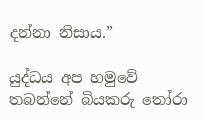දන්නා නිසාය.”

යුද්ධය අප හමුවේ තබන්නේ බියකරු තෝරා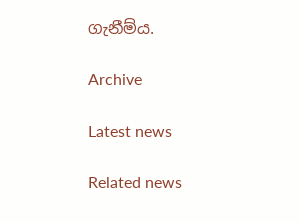ගැනීම්ය.

Archive

Latest news

Related news